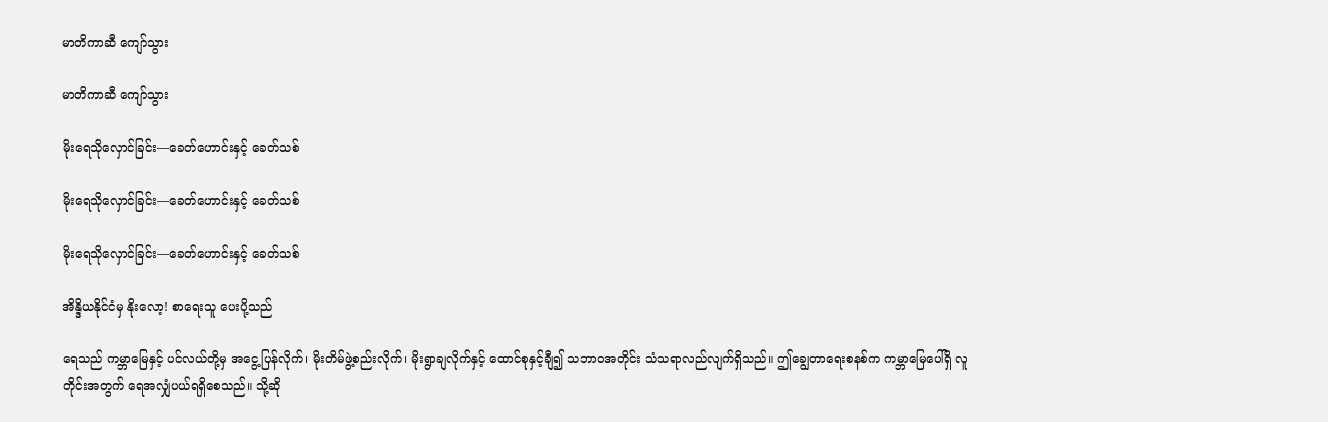မာတိကာဆီ ကျော်သွား

မာတိကာဆီ ကျော်သွား

မိုးရေသိုလှောင်ခြင်း—ခေတ်ဟောင်းနှင့် ခေတ်သစ်

မိုးရေသိုလှောင်ခြင်း—ခေတ်ဟောင်းနှင့် ခေတ်သစ်

မိုးရေသိုလှောင်ခြင်း—ခေတ်ဟောင်းနှင့် ခေတ်သစ်

အိန္ဒိယနိုင်ငံမှ နိုးလော့! စာရေးသူ ပေးပို့သည်

ရေသည် ကမ္ဘာမြေနှင့် ပင်လယ်တို့မှ အငွေ့ပြန်လိုက်၊ မိုးတိမ်ဖွဲ့စည်းလိုက်၊ မိုးရွာချလိုက်နှင့် ထောင်စုနှင့်ချီ၍ သဘာဝအတိုင်း သံသရာလည်လျက်ရှိသည်။ ဤချွေတာရေးစနစ်က ကမ္ဘာမြေပေါ်ရှိ လူတိုင်းအတွက် ရေအလျှံပယ်ရရှိစေသည်။ သို့ဆို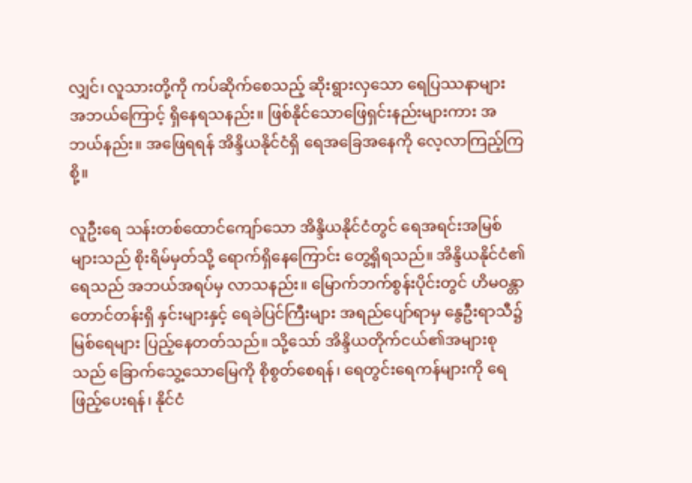လျှင်၊ လူသားတို့ကို ကပ်ဆိုက်စေသည့် ဆိုးရွားလှသော ရေပြဿနာများ အဘယ်ကြောင့် ရှိနေရသနည်း။ ဖြစ်နိုင်သောဖြေရှင်းနည်းများကား အဘယ်နည်း။ အဖြေရရန် အိန္ဒိယနိုင်ငံရှိ ရေအခြေအနေကို လေ့လာကြည့်ကြစို့။

လူဦးရေ သန်းတစ်ထောင်ကျော်သော အိန္ဒိယနိုင်ငံတွင် ရေအရင်းအမြစ်များသည် စိုးရိမ်မှတ်သို့ ရောက်ရှိနေကြောင်း တွေ့ရှိရသည်။ အိန္ဒိယနိုင်ငံ၏ရေသည် အဘယ်အရပ်မှ လာသနည်း။ မြောက်ဘက်စွန်းပိုင်းတွင် ဟိမဝန္တာတောင်တန်းရှိ နှင်းများနှင့် ရေခဲပြင်ကြီးများ အရည်ပျော်ရာမှ နွေဦးရာသီ၌ မြစ်ရေများ ပြည့်နေတတ်သည်။ သို့သော် အိန္ဒိယတိုက်ငယ်၏အများစုသည် ခြောက်သွေ့သောမြေကို စိုစွတ်စေရန်၊ ရေတွင်းရေကန်များကို ရေဖြည့်ပေးရန်၊ နိုင်ငံ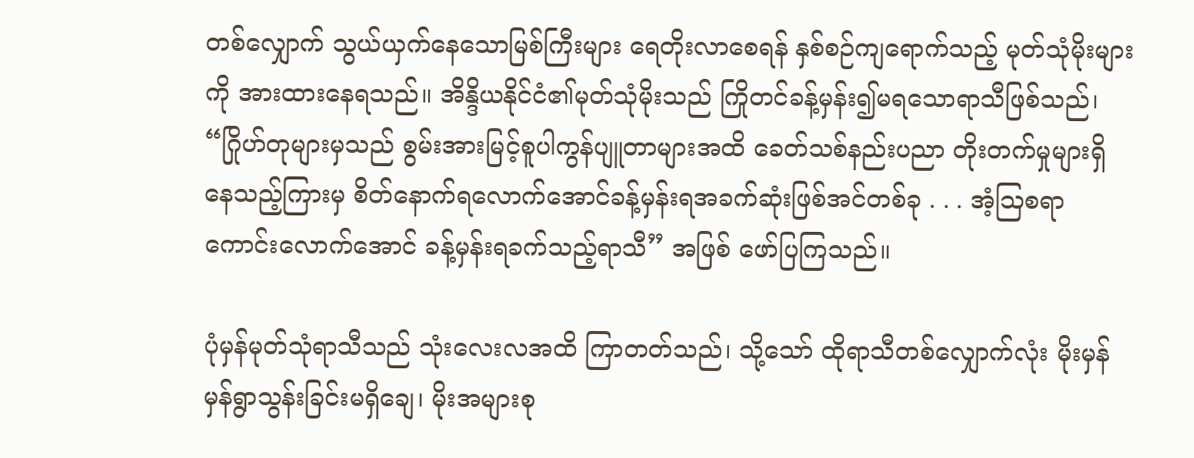တစ်လျှောက် သွယ်ယှက်နေသောမြစ်ကြီးများ ရေတိုးလာစေရန် နှစ်စဉ်ကျရောက်သည့် မုတ်သုံမိုးများကို အားထားနေရသည်။ အိန္ဒိယနိုင်ငံ၏မုတ်သုံမိုးသည် ကြိုတင်ခန့်မှန်း၍မရသောရာသီဖြစ်သည်၊ “ဂြိုဟ်တုများမှသည် စွမ်းအားမြင့်စူပါကွန်ပျူတာများအထိ ခေတ်သစ်နည်းပညာ တိုးတက်မှုများရှိနေသည့်ကြားမှ စိတ်နောက်ရလောက်အောင်ခန့်မှန်းရအခက်ဆုံးဖြစ်အင်တစ်ခု . . . အံ့ဩစရာကောင်းလောက်အောင် ခန့်မှန်းရခက်သည့်ရာသီ” အဖြစ် ဖော်ပြကြသည်။

ပုံမှန်မုတ်သုံရာသီသည် သုံးလေးလအထိ ကြာတတ်သည်၊ သို့သော် ထိုရာသီတစ်လျှောက်လုံး မိုးမှန်မှန်ရွာသွန်းခြင်းမရှိချေ၊ မိုးအများစု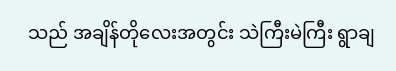သည် အချိန်တိုလေးအတွင်း သဲကြီးမဲကြီး ရွာချ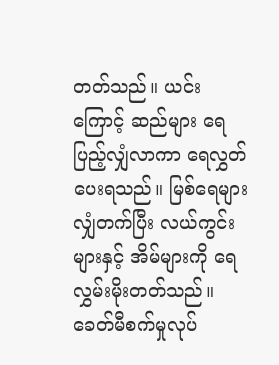တတ်သည်။ ယင်းကြောင့် ဆည်များ ရေပြည့်လျှံလာကာ ရေလွှတ်ပေးရသည်။ မြစ်ရေများလျှံတက်ပြီး လယ်ကွင်းများနှင့် အိမ်များကို ရေလွှမ်းမိုးတတ်သည်။ ခေတ်မီစက်မှုလုပ်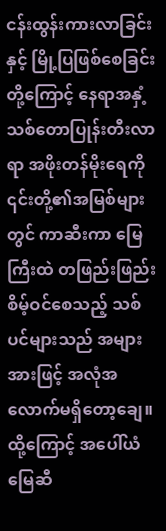ငန်းထွန်းကားလာခြင်းနှင့် မြို့ပြဖြစ်စေခြင်းတို့ကြောင့် နေရာအနှံ့သစ်တောပြုန်းတီးလာရာ အဖိုးတန်မိုးရေကို ၎င်းတို့၏အမြစ်များတွင် ကာဆီးကာ မြေကြီးထဲ တဖြည်းဖြည်းစိမ့်ဝင်စေသည့် သစ်ပင်များသည် အများအားဖြင့် အလုံအလောက်မရှိတော့ချေ။ ထို့ကြောင့် အပေါ်ယံမြေဆီ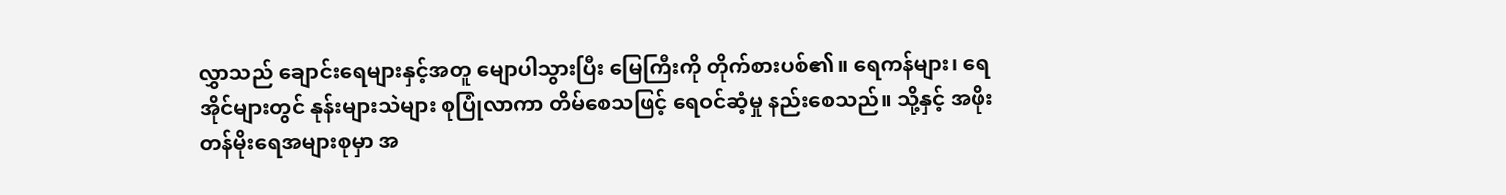လွှာသည် ချောင်းရေများနှင့်အတူ မျောပါသွားပြီး မြေကြီးကို တိုက်စားပစ်၏။ ရေကန်များ၊ ရေအိုင်များတွင် နုန်းများသဲများ စုပြုံလာကာ တိမ်စေသဖြင့် ရေဝင်ဆံ့မှု နည်းစေသည်။ သို့နှင့် အဖိုးတန်မိုးရေအများစုမှာ အ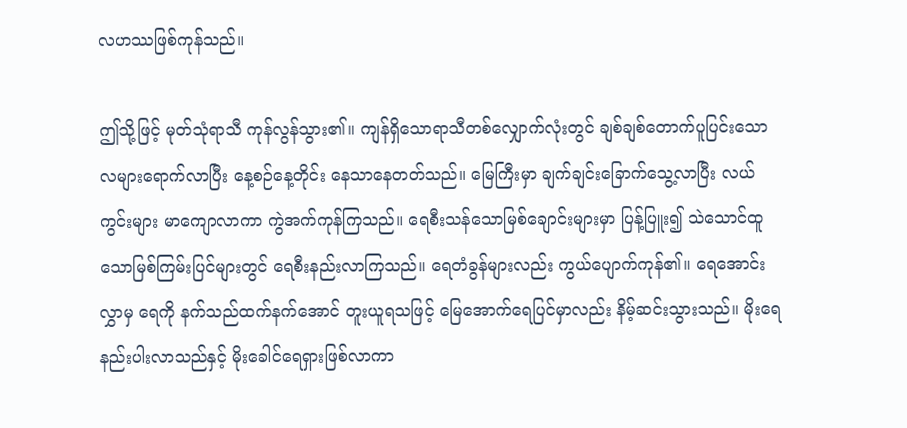လဟဿဖြစ်ကုန်သည်။

ဤသို့ဖြင့် မုတ်သုံရာသီ ကုန်လွန်သွား၏။ ကျန်ရှိသောရာသီတစ်လျှောက်လုံးတွင် ချစ်ချစ်တောက်ပူပြင်းသောလများရောက်လာပြီး နေ့စဉ်နေ့တိုင်း နေသာနေတတ်သည်။ မြေကြီးမှာ ချက်ချင်းခြောက်သွေ့လာပြီး လယ်ကွင်းများ မာကျောလာကာ ကွဲအက်ကုန်ကြသည်။ ရေစီးသန်သောမြစ်ချောင်းများမှာ ပြန့်ပြူး၍ သဲသောင်ထူသောမြစ်ကြမ်းပြင်များတွင် ရေစီးနည်းလာကြသည်။ ရေတံခွန်များလည်း ကွယ်ပျောက်ကုန်၏။ ရေအောင်းလွှာမှ ရေကို နက်သည်ထက်နက်အောင် တူးယူရသဖြင့် မြေအောက်ရေပြင်မှာလည်း နိမ့်ဆင်းသွားသည်။ မိုးရေ နည်းပါးလာသည်နှင့် မိုးခေါင်ရေရှားဖြစ်လာကာ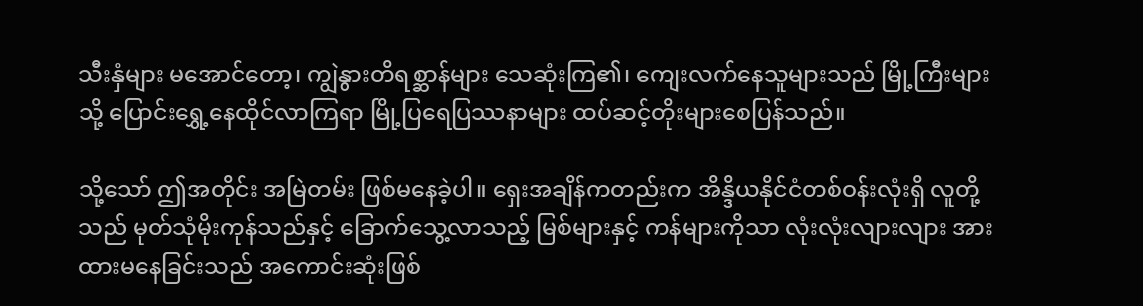သီးနှံများ မအောင်တော့၊ ကျွဲနွားတိရစ္ဆာန်များ သေဆုံးကြ၏၊ ကျေးလက်နေသူများသည် မြို့ကြီးများသို့ ပြောင်းရွှေ့နေထိုင်လာကြရာ မြို့ပြရေပြဿနာများ ထပ်ဆင့်တိုးများစေပြန်သည်။

သို့သော် ဤအတိုင်း အမြဲတမ်း ဖြစ်မနေခဲ့ပါ။ ရှေးအချိန်ကတည်းက အိန္ဒိယနိုင်ငံတစ်ဝန်းလုံးရှိ လူတို့သည် မုတ်သုံမိုးကုန်သည်နှင့် ခြောက်သွေ့လာသည့် မြစ်များနှင့် ကန်များကိုသာ လုံးလုံးလျားလျား အားထားမနေခြင်းသည် အကောင်းဆုံးဖြစ်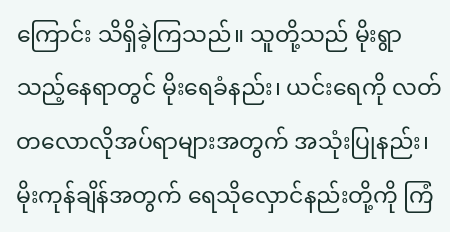ကြောင်း သိရှိခဲ့ကြသည်။ သူတို့သည် မိုးရွာသည့်နေရာတွင် မိုးရေခံနည်း၊ ယင်းရေကို လတ်တလောလိုအပ်ရာများအတွက် အသုံးပြုနည်း၊ မိုးကုန်ချိန်အတွက် ရေသိုလှောင်နည်းတို့ကို ကြံ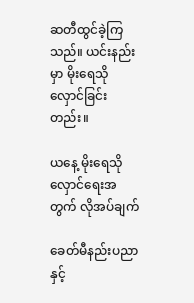ဆတီထွင်ခဲ့ကြသည်။ ယင်းနည်းမှာ မိုးရေသိုလှောင်ခြင်းတည်း။

ယနေ့ မိုးရေသိုလှောင်ရေးအတွက် လိုအပ်ချက်

ခေတ်မီနည်းပညာနှင့်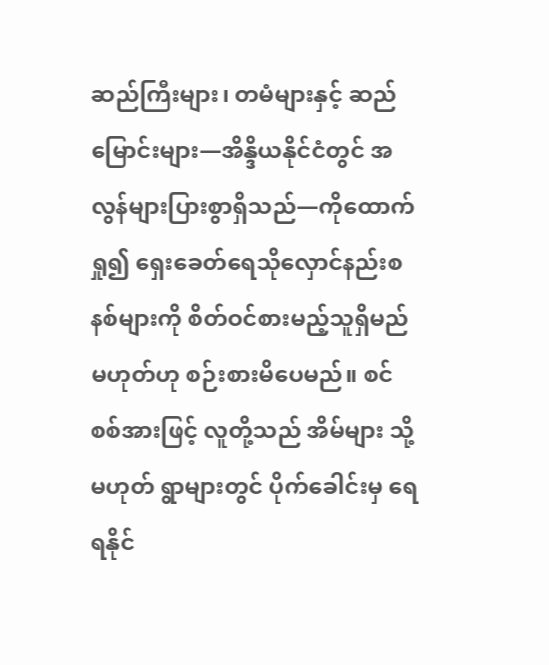ဆည်ကြီးများ၊ တမံများနှင့် ဆည်မြောင်းများ—အိန္ဒိယနိုင်ငံတွင် အလွန်များပြားစွာရှိသည်—ကိုထောက်ရှု၍ ရှေးခေတ်ရေသိုလှောင်နည်းစနစ်များကို စိတ်ဝင်စားမည့်သူရှိမည်မဟုတ်ဟု စဉ်းစားမိပေမည်။ စင်စစ်အားဖြင့် လူတို့သည် အိမ်များ သို့မဟုတ် ရွာများတွင် ပိုက်ခေါင်းမှ ရေရနိုင်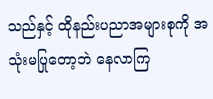သည်နှင့် ထိုနည်းပညာအများစုကို အသုံးမပြုတော့ဘဲ နေလာကြ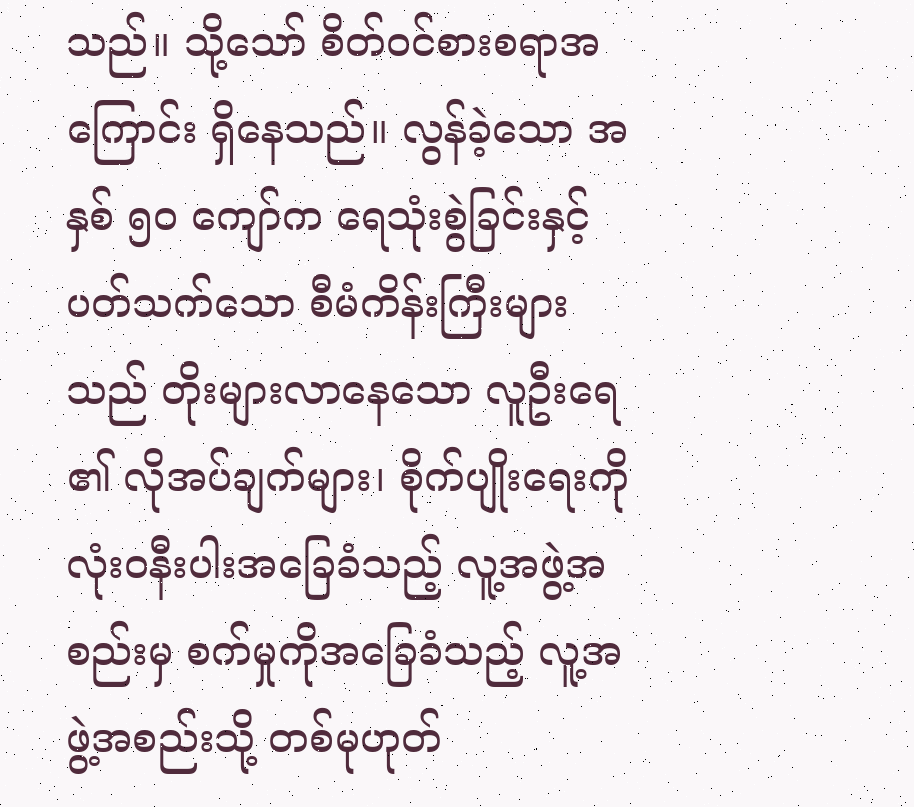သည်။ သို့သော် စိတ်ဝင်စားစရာအကြောင်း ရှိနေသည်။ လွန်ခဲ့သော အနှစ် ၅၀ ကျော်က ရေသုံးစွဲခြင်းနှင့်ပတ်သက်သော စီမံကိန်းကြီးများသည် တိုးများလာနေသော လူဦးရေ၏ လိုအပ်ချက်များ၊ စိုက်ပျိုးရေးကို လုံးဝနီးပါးအခြေခံသည့် လူ့အဖွဲ့အစည်းမှ စက်မှုကိုအခြေခံသည့် လူ့အဖွဲ့အစည်းသို့ တစ်မုဟုတ်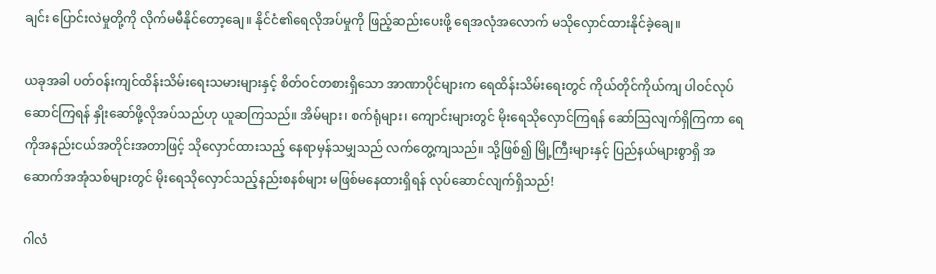ချင်း ပြောင်းလဲမှုတို့ကို လိုက်မမီနိုင်တော့ချေ။ နိုင်ငံ၏ရေလိုအပ်မှုကို ဖြည့်ဆည်းပေးဖို့ ရေအလုံအလောက် မသိုလှောင်ထားနိုင်ခဲ့ချေ။

ယခုအခါ ပတ်ဝန်းကျင်ထိန်းသိမ်းရေးသမားများနှင့် စိတ်ဝင်တစားရှိသော အာဏာပိုင်များက ရေထိန်းသိမ်းရေးတွင် ကိုယ်တိုင်ကိုယ်ကျ ပါဝင်လုပ်ဆောင်ကြရန် နှိုးဆော်ဖို့လိုအပ်သည်ဟု ယူဆကြသည်။ အိမ်များ၊ စက်ရုံများ၊ ကျောင်းများတွင် မိုးရေသိုလှောင်ကြရန် ဆော်သြလျက်ရှိကြကာ ရေကိုအနည်းငယ်အတိုင်းအတာဖြင့် သိုလှောင်ထားသည့် နေရာမှန်သမျှသည် လက်တွေ့ကျသည်။ သို့ဖြစ်၍ မြို့ကြီးများနှင့် ပြည်နယ်များစွာရှိ အဆောက်အအုံသစ်များတွင် မိုးရေသိုလှောင်သည့်နည်းစနစ်များ မဖြစ်မနေထားရှိရန် လုပ်ဆောင်လျက်ရှိသည်!

ဂါလံ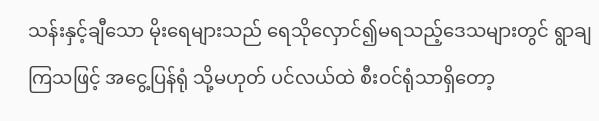သန်းနှင့်ချီသော မိုးရေများသည် ရေသိုလှောင်၍မရသည့်ဒေသများတွင် ရွာချကြသဖြင့် အငွေ့ပြန်ရုံ သို့မဟုတ် ပင်လယ်ထဲ စီးဝင်ရုံသာရှိတော့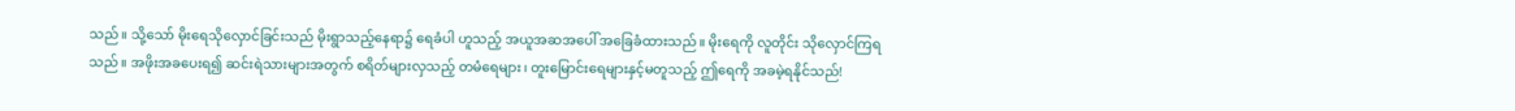သည်။ သို့သော် မိုးရေသိုလှောင်ခြင်းသည် မိုးရွာသည့်နေရာ၌ ရေခံပါ ဟူသည့် အယူအဆအပေါ် အခြေခံထားသည်။ မိုးရေကို လူတိုင်း သိုလှောင်ကြရသည်။ အဖိုးအခပေးရ၍ ဆင်းရဲသားများအတွက် စရိတ်များလှသည့် တမံရေများ၊ တူးမြောင်းရေများနှင့်မတူသည့် ဤရေကို အခမဲ့ရနိုင်သည်!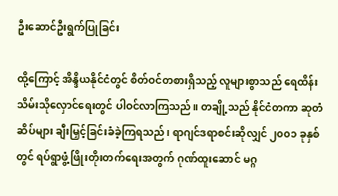ဦးဆောင်ဦးရွက်ပြုခြင်း

ထို့ကြောင့် အိန္ဒိယနိုင်ငံတွင် စိတ်ဝင်တစားရှိသည့် လူများစွာသည် ရေထိန်းသိမ်းသိုလှောင်ရေးတွင် ပါဝင်လာကြသည်။ တချို့သည် နိုင်ငံတကာ ဆုတံဆိပ်များ ချီးမြှင့်ခြင်းခံခဲ့ကြရသည်၊ ရာဂျင်ဒရာစင်းဆိုလျှင် ၂၀၀၁ ခုနှစ်တွင် ရပ်ရွာဖွံ့ဖြိုးတိုးတက်ရေးအတွက် ဂုဏ်ထူးဆောင် မဂ္ဂ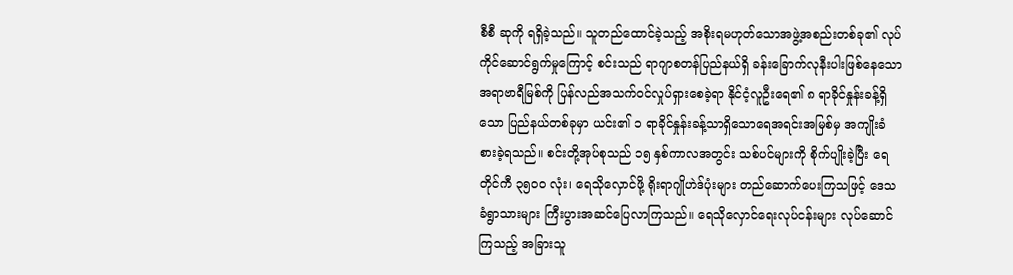စီစီ ဆုကို ရရှိခဲ့သည်။ သူတည်ထောင်ခဲ့သည့် အစိုးရမဟုတ်သောအဖွဲ့အစည်းတစ်ခု၏ လုပ်ကိုင်ဆောင်ရွက်မှုကြောင့် စင်းသည် ရာဂျာစတန်ပြည်နယ်ရှိ ခန်းခြောက်လုနီးပါးဖြစ်နေသော အရာဗာရီမြစ်ကို ပြန်လည်အသက်ဝင်လှုပ်ရှားစေခဲ့ရာ နိုင်ငံ့လူဦးရေ၏ ၈ ရာခိုင်နှုန်းခန့်ရှိသော ပြည်နယ်တစ်ခုမှာ ယင်း၏ ၁ ရာခိုင်နှုန်းခန့်သာရှိသောရေအရင်းအမြစ်မှ အကျိုးခံစားခဲ့ရသည်။ စင်းတို့အုပ်စုသည် ၁၅ နှစ်ကာလအတွင်း သစ်ပင်များကို စိုက်ပျိုးခဲ့ပြီး ရေတိုင်ကီ ၃၅၀၀ လုံး၊ ရေသိုလှောင်ဖို့ ရိုးရာဂျိုဟဲဒ်ပုံးများ တည်ဆောက်ပေးကြသဖြင့် ဒေသခံရွာသားများ ကြီးပွားအဆင်ပြေလာကြသည်။ ရေသိုလှောင်ရေးလုပ်ငန်းများ လုပ်ဆောင်ကြသည့် အခြားသူ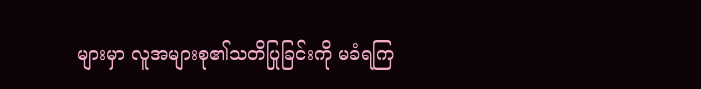များမှာ လူအများစု၏သတိပြုခြင်းကို မခံရကြ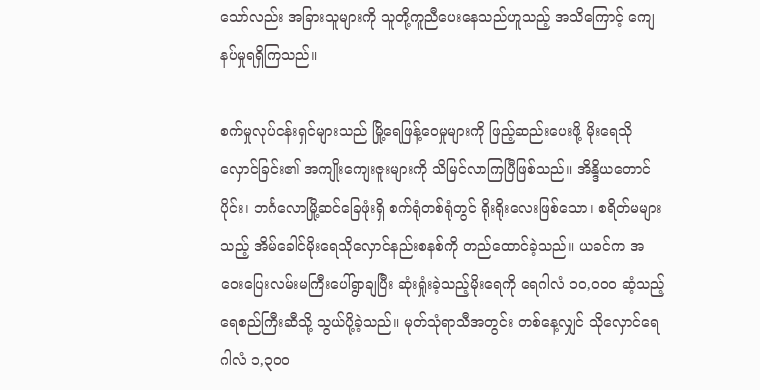သော်လည်း အခြားသူများကို သူတို့ကူညီပေးနေသည်ဟူသည့် အသိကြောင့် ကျေနပ်မှုရရှိကြသည်။

စက်မှုလုပ်ငန်းရှင်များသည် မြို့ရေဖြန့်ဝေမှုများကို ဖြည့်ဆည်းပေးဖို့ မိုးရေသိုလှောင်ခြင်း၏ အကျိုးကျေးဇူးများကို သိမြင်လာကြပြီဖြစ်သည်။ အိန္ဒိယတောင်ပိုင်း၊ ဘင်္ဂလောမြို့ဆင်ခြေဖုံးရှိ စက်ရုံတစ်ရုံတွင် ရိုးရိုးလေးဖြစ်သော၊ စရိတ်မများသည့် အိမ်ခေါင်မိုးရေသိုလှောင်နည်းစနစ်ကို တည်ထောင်ခဲ့သည်။ ယခင်က အဝေးပြေးလမ်းမကြီးပေါ်ရွာချပြီး ဆုံးရှုံးခဲ့သည့်မိုးရေကို ရေဂါလံ ၁၀,၀၀၀ ဆံ့သည့် ရေစည်ကြီးဆီသို့ သွယ်ပို့ခဲ့သည်။ မုတ်သုံရာသီအတွင်း တစ်နေ့လျှင် သိုလှောင်ရေဂါလံ ၁,၃၀၀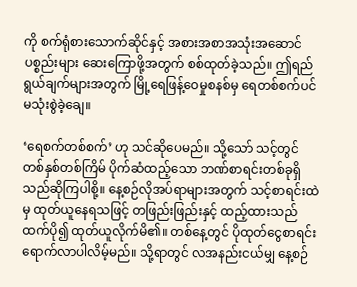ကို စက်ရုံစားသောက်ဆိုင်နှင့် အစားအစာအသုံးအဆောင်ပစ္စည်းများ ဆေးကြောဖို့အတွက် စစ်ထုတ်ခဲ့သည်။ ဤရည်ရွယ်ချက်များအတွက် မြို့ရေဖြန့်ဝေမှုစနစ်မှ ရေတစ်စက်ပင် မသုံးစွဲခဲ့ချေ။

‘ရေစက်တစ်စက်’ ဟု သင်ဆိုပေမည်။ သို့သော် သင့်တွင် တစ်နှစ်တစ်ကြိမ် ပိုက်ဆံထည့်သော ဘဏ်စာရင်းတစ်ခုရှိသည်ဆိုကြပါစို့။ နေ့စဉ်လိုအပ်ရာများအတွက် သင့်စာရင်းထဲမှ ထုတ်ယူနေရသဖြင့် တဖြည်းဖြည်းနှင့် ထည့်ထားသည်ထက်ပို၍ ထုတ်ယူလိုက်မိ၏။ တစ်နေ့တွင် ပိုထုတ်ငွေစာရင်းရောက်လာပါလိမ့်မည်။ သို့ရာတွင် လအနည်းငယ်မျှ နေ့စဉ်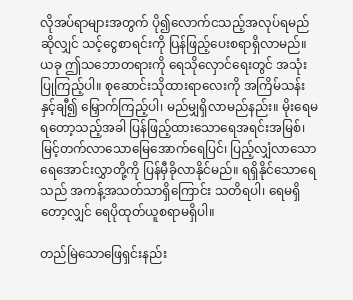လိုအပ်ရာများအတွက် ပို၍လောက်ငသည့်အလုပ်ရမည်ဆိုလျှင် သင့်ငွေစာရင်းကို ပြန်ဖြည့်ပေးစရာရှိလာမည်။ ယခု ဤသဘောတရားကို ရေသိုလှောင်ရေးတွင် အသုံးပြုကြည့်ပါ။ စုဆောင်းသိုထားရာလေးကို အကြိမ်သန်းနှင့်ချီ၍ မြှောက်ကြည့်ပါ၊ မည်မျှရှိလာမည်နည်း။ မိုးရေမရတော့သည့်အခါ ပြန်ဖြည့်ထားသောရေအရင်းအမြစ်၊ မြင့်တက်လာသောမြေအောက်ရေပြင်၊ ပြည့်လျှံလာသောရေအောင်းလွှာတို့ကို ပြန်မှီခိုလာနိုင်မည်။ ရရှိနိုင်သောရေသည် အကန့်အသတ်သာရှိကြောင်း သတိရပါ၊ ရေမရှိတော့လျှင် ရေပိုထုတ်ယူစရာမရှိပါ။

တည်မြဲသောဖြေရှင်းနည်း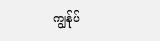ကျွန်ုပ်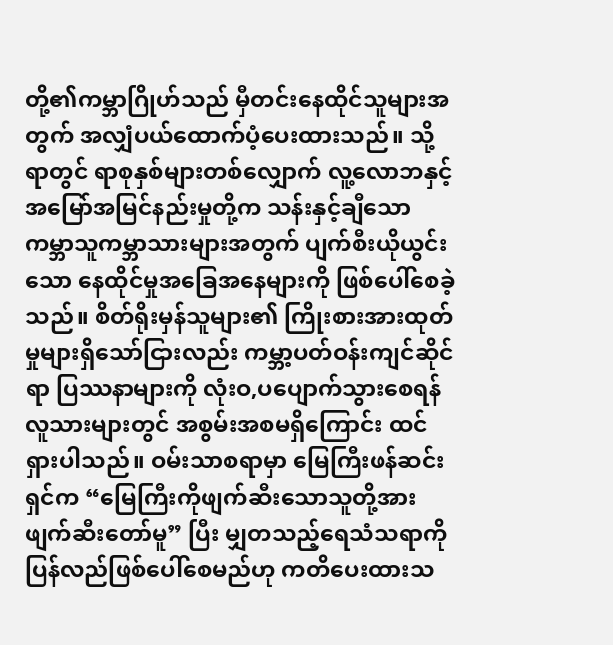တို့၏ကမ္ဘာဂြိုဟ်သည် မှီတင်းနေထိုင်သူများအတွက် အလျှံပယ်ထောက်ပံ့ပေးထားသည်။ သို့ရာတွင် ရာစုနှစ်များတစ်လျှောက် လူ့လောဘနှင့် အမြော်အမြင်နည်းမှုတို့က သန်းနှင့်ချီသော ကမ္ဘာသူကမ္ဘာသားများအတွက် ပျက်စီးယိုယွင်းသော နေထိုင်မှုအခြေအနေများကို ဖြစ်ပေါ်စေခဲ့သည်။ စိတ်ရိုးမှန်သူများ၏ ကြိုးစားအားထုတ်မှုများရှိသော်ငြားလည်း ကမ္ဘာ့ပတ်ဝန်းကျင်ဆိုင်ရာ ပြဿနာများကို လုံးဝ,ပပျောက်သွားစေရန် လူသားများတွင် အစွမ်းအစမရှိကြောင်း ထင်ရှားပါသည်။ ဝမ်းသာစရာမှာ မြေကြီးဖန်ဆင်းရှင်က “မြေကြီးကိုဖျက်ဆီးသောသူတို့အား ဖျက်ဆီးတော်မူ” ပြီး မျှတသည့်ရေသံသရာကို ပြန်လည်ဖြစ်ပေါ်စေမည်ဟု ကတိပေးထားသ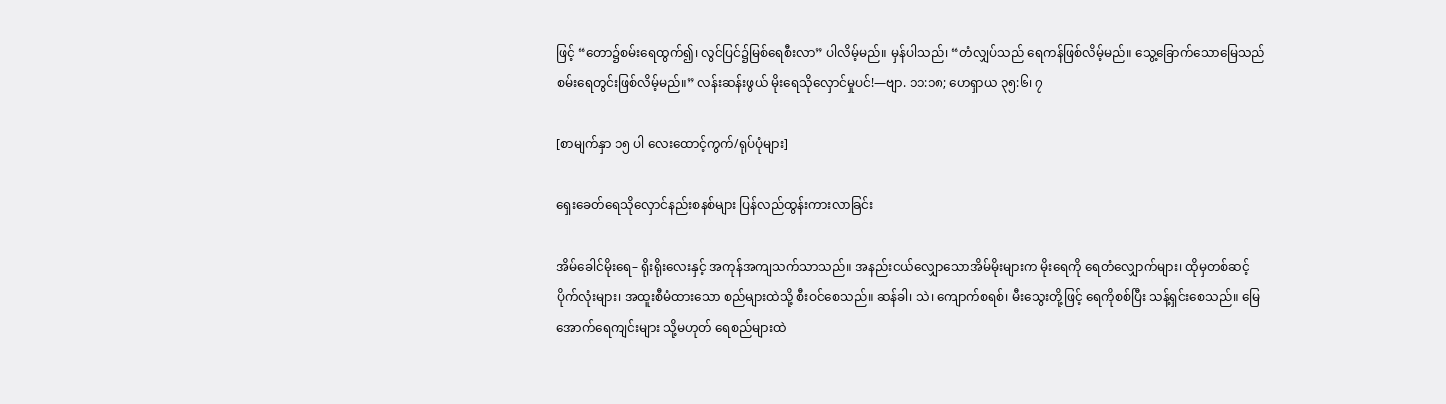ဖြင့် “တော၌စမ်းရေထွက်၍၊ လွင်ပြင်၌မြစ်ရေစီးလာ” ပါလိမ့်မည်။ မှန်ပါသည်၊ “တံလျှပ်သည် ရေကန်ဖြစ်လိမ့်မည်။ သွေ့ခြောက်သောမြေသည် စမ်းရေတွင်းဖြစ်လိမ့်မည်။” လန်းဆန်းဖွယ် မိုးရေသိုလှောင်မှုပင်!—ဗျာ. ၁၁:၁၈; ဟေရှာယ ၃၅:၆၊ ၇

[စာမျက်နှာ ၁၅ ပါ လေးထောင့်ကွက်/ရုပ်ပုံများ]

ရှေးခေတ်ရေသိုလှောင်နည်းစနစ်များ ပြန်လည်ထွန်းကားလာခြင်း

အိမ်ခေါင်မိုးရေ– ရိုးရိုးလေးနှင့် အကုန်အကျသက်သာသည်။ အနည်းငယ်လျှောသောအိမ်မိုးများက မိုးရေကို ရေတံလျှောက်များ၊ ထိုမှတစ်ဆင့် ပိုက်လုံးများ၊ အထူးစီမံထားသော စည်များထဲသို့ စီးဝင်စေသည်။ ဆန်ခါ၊ သဲ၊ ကျောက်စရစ်၊ မီးသွေးတို့ဖြင့် ရေကိုစစ်ပြီး သန့်ရှင်းစေသည်။ မြေအောက်ရေကျင်းများ သို့မဟုတ် ရေစည်များထဲ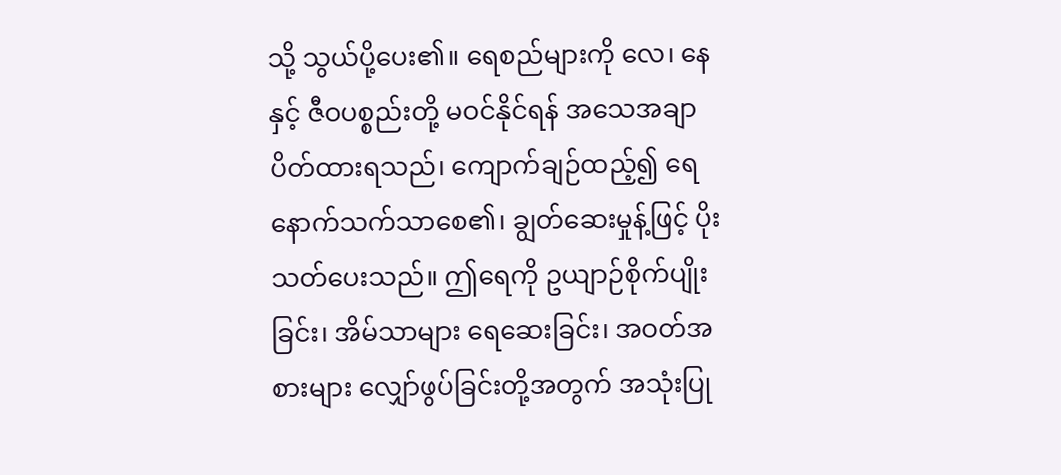သို့ သွယ်ပို့ပေး၏။ ရေစည်များကို လေ၊ နေနှင့် ဇီဝပစ္စည်းတို့ မဝင်နိုင်ရန် အသေအချာပိတ်ထားရသည်၊ ကျောက်ချဉ်ထည့်၍ ရေနောက်သက်သာစေ၏၊ ချွတ်ဆေးမှုန့်ဖြင့် ပိုးသတ်ပေးသည်။ ဤရေကို ဥယျာဉ်စိုက်ပျိုးခြင်း၊ အိမ်သာများ ရေဆေးခြင်း၊ အဝတ်အစားများ လျှော်ဖွပ်ခြင်းတို့အတွက် အသုံးပြု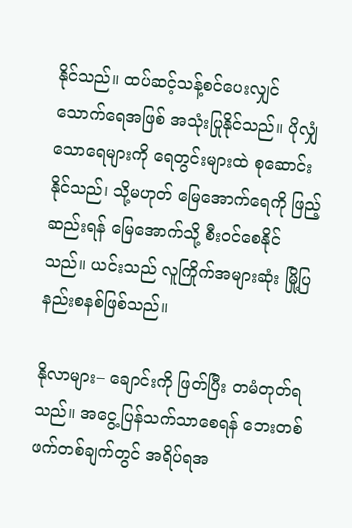နိုင်သည်။ ထပ်ဆင့်သန့်စင်ပေးလျှင် သောက်ရေအဖြစ် အသုံးပြုနိုင်သည်။ ပိုလျှံသောရေများကို ရေတွင်းများထဲ စုဆောင်းနိုင်သည်၊ သို့မဟုတ် မြေအောက်ရေကို ဖြည့်ဆည်းရန် မြေအောက်သို့ စီးဝင်စေနိုင်သည်။ ယင်းသည် လူကြိုက်အများဆုံး မြို့ပြနည်းစနစ်ဖြစ်သည်။

နိုလာများ– ချောင်းကို ဖြတ်ပြီး တမံတုတ်ရသည်။ အငွေ့ပြန်သက်သာစေရန် ဘေးတစ်ဖက်တစ်ချက်တွင် အရိပ်ရအ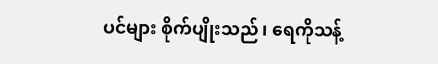ပင်များ စိုက်ပျိုးသည်၊ ရေကိုသန့်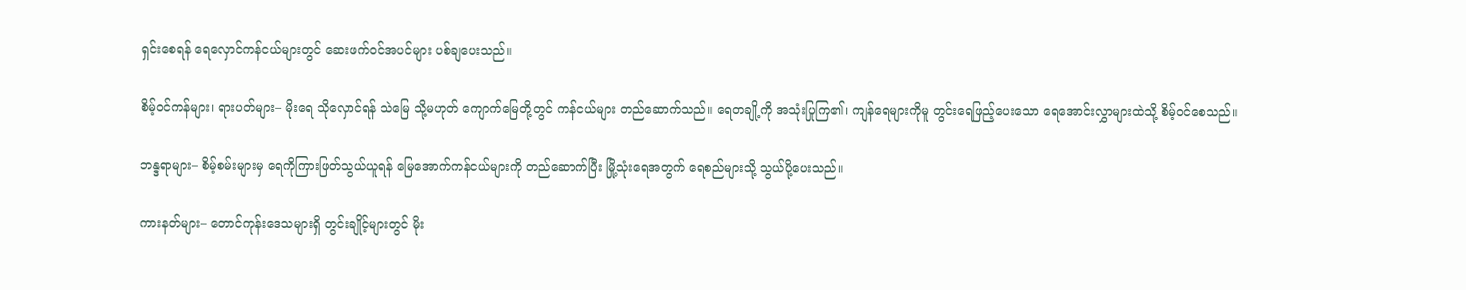ရှင်းစေရန် ရေလှောင်ကန်ငယ်များတွင် ဆေးဖက်ဝင်အပင်များ ပစ်ချပေးသည်။

စိမ့်ဝင်ကန်များ၊ ရားပတ်များ– မိုးရေ သိုလှောင်ရန် သဲမြေ သို့မဟုတ် ကျောက်မြေတို့တွင် ကန်ငယ်များ တည်ဆောက်သည်။ ရေတချို့ကို အသုံးပြုကြ၏၊ ကျန်ရေများကိုမူ တွင်းရေဖြည့်ပေးသော ရေအောင်းလွှာများထဲသို့ စိမ့်ဝင်စေသည်။

ဘန္ဒရာများ– စိမ့်စမ်းများမှ ရေကိုကြားဖြတ်သွယ်ယူရန် မြေအောက်ကန်ငယ်များကို တည်ဆောက်ပြီး မြို့သုံးရေအတွက် ရေစည်များသို့ သွယ်ပို့ပေးသည်။

ကားနတ်များ– တောင်ကုန်းဒေသများရှိ တွင်းချိုင့်များတွင် မိုး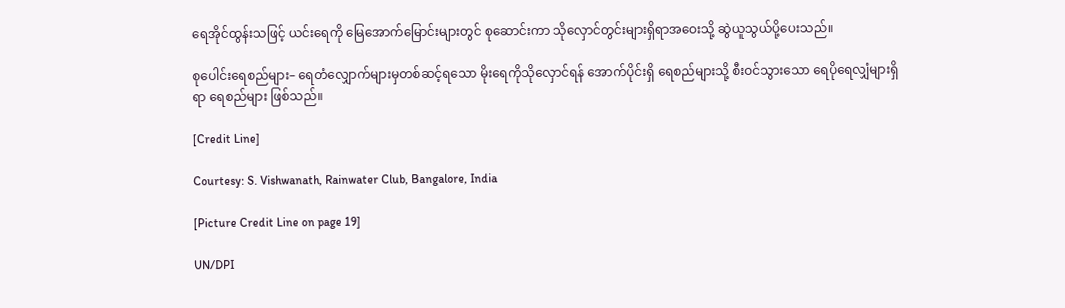ရေအိုင်ထွန်းသဖြင့် ယင်းရေကို မြေအောက်မြောင်းများတွင် စုဆောင်းကာ သိုလှောင်တွင်းများရှိရာအဝေးသို့ ဆွဲယူသွယ်ပို့ပေးသည်။

စုပေါင်းရေစည်များ– ရေတံလျှောက်များမှတစ်ဆင့်ရသော မိုးရေကိုသိုလှောင်ရန် အောက်ပိုင်းရှိ ရေစည်များသို့ စီးဝင်သွားသော ရေပိုရေလျှံများရှိရာ ရေစည်များ ဖြစ်သည်။

[Credit Line]

Courtesy: S. Vishwanath, Rainwater Club, Bangalore, India

[Picture Credit Line on page 19]

UN/DPI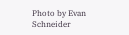Photo by Evan Schneider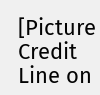[Picture Credit Line on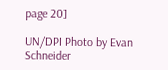page 20]

UN/DPI Photo by Evan Schneider